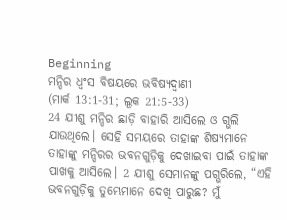Beginning
ମନ୍ଦିର ଧ୍ୱଂସ ବିଷୟରେ ଭବିଷ୍ୟଦ୍ବାଣୀ
(ମାର୍କ 13:1-31; ଲୂକ 21:5-33)
24 ଯୀଶୁ ମନ୍ଦିର ଛାଡ଼ି ବାହାରି ଆସିଲେ ଓ ଗ୍ଭଲି ଯାଉଥିଲେ। ସେହି ସମୟରେ ତାହାଙ୍କ ଶିଷ୍ୟମାନେ ତାହାଙ୍କୁ ମନ୍ଦିରର ଭବନଗୁଡ଼ିକୁ ଦେଖାଇବା ପାଇଁ ତାହାଙ୍କ ପାଖକୁ ଆସିଲେ। 2 ଯୀଶୁ ସେମାନଙ୍କୁ ପଗ୍ଭରିଲେ, “ଏହି ଭବନଗୁଡ଼ିକୁ ତୁମ୍ଭେମାନେ ଦେଖି ପାରୁଛ? ମୁଁ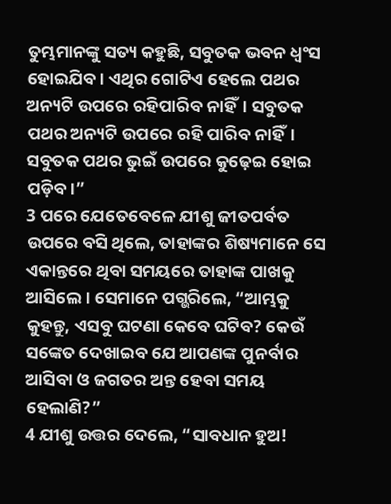ତୁମ୍ଭମାନଙ୍କୁ ସତ୍ୟ କହୁଛି, ସବୁତକ ଭବନ ଧ୍ୱଂସ ହୋଇଯିବ। ଏଥିର ଗୋଟିଏ ହେଲେ ପଥର ଅନ୍ୟଟି ଉପରେ ରହିପାରିବ ନାହିଁ। ସବୁତକ ପଥର ଅନ୍ୟଟି ଉପରେ ରହି ପାରିବ ନାହିଁ। ସବୁତକ ପଥର ଭୁଇଁ ଉପରେ କୁଢ଼େଇ ହୋଇ ପଡ଼ିବ।”
3 ପରେ ଯେତେବେଳେ ଯୀଶୁ ଜୀତପର୍ବତ ଉପରେ ବସି ଥିଲେ, ତାହାଙ୍କର ଶିଷ୍ୟମାନେ ସେ ଏକାନ୍ତରେ ଥିବା ସମୟରେ ତାହାଙ୍କ ପାଖକୁ ଆସିଲେ। ସେମାନେ ପଗ୍ଭରିଲେ, “ଆମ୍ଭକୁ କୁହନ୍ତୁ, ଏସବୁ ଘଟଣା କେବେ ଘଟିବ? କେଉଁ ସଙ୍କେତ ଦେଖାଇବ ଯେ ଆପଣଙ୍କ ପୁନର୍ବାର ଆସିବା ଓ ଜଗତର ଅନ୍ତ ହେବା ସମୟ ହେଲାଣି?”
4 ଯୀଶୁ ଉତ୍ତର ଦେଲେ, “ସାବଧାନ ହୁଅ!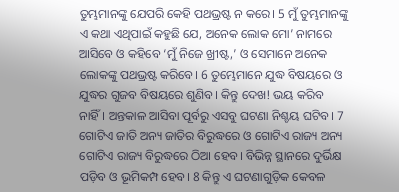ତୁମ୍ଭମାନଙ୍କୁ ଯେପରି କେହି ପଥଭ୍ରଷ୍ଟ ନ କରେ। 5 ମୁଁ ତୁମ୍ଭମାନଙ୍କୁ ଏ କଥା ଏଥିପାଇଁ କହୁଛି ଯେ, ଅନେକ ଲୋକ ମୋ’ ନାମରେ ଆସିବେ ଓ କହିବେ ‘ମୁଁ ନିଜେ ଖ୍ରୀଷ୍ଟ,’ ଓ ସେମାନେ ଅନେକ ଲୋକଙ୍କୁ ପଥଭ୍ରଷ୍ଟ କରିବେ। 6 ତୁମ୍ଭେମାନେ ଯୁଦ୍ଧ ବିଷୟରେ ଓ ଯୁଦ୍ଧର ଗୁଜବ ବିଷୟରେ ଶୁଣିବ। କିନ୍ତୁ ଦେଖ! ଭୟ କରିବ ନାହିଁ। ଅନ୍ତକାଳ ଆସିବା ପୂର୍ବରୁ ଏସବୁ ଘଟଣା ନିଶ୍ଚୟ ଘଟିବ। 7 ଗୋଟିଏ ଜାତି ଅନ୍ୟ ଜାତିର ବିରୁଦ୍ଧରେ ଓ ଗୋଟିଏ ରାଜ୍ୟ ଅନ୍ୟ ଗୋଟିଏ ରାଜ୍ୟ ବିରୁଦ୍ଧରେ ଠିଆ ହେବ। ବିଭିନ୍ନ ସ୍ଥାନରେ ଦୁର୍ଭିକ୍ଷ ପଡ଼ିବ ଓ ଭୂମିକମ୍ପ ହେବ। 8 କିନ୍ତୁ ଏ ଘଟଣାଗୁଡ଼ିକ କେବଳ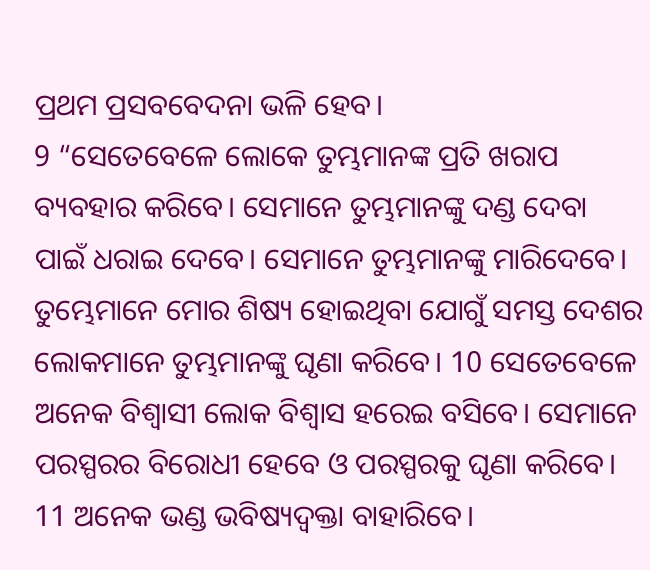ପ୍ରଥମ ପ୍ରସବବେଦନା ଭଳି ହେବ।
9 “ସେତେବେଳେ ଲୋକେ ତୁମ୍ଭମାନଙ୍କ ପ୍ରତି ଖରାପ ବ୍ୟବହାର କରିବେ। ସେମାନେ ତୁମ୍ଭମାନଙ୍କୁ ଦଣ୍ଡ ଦେବା ପାଇଁ ଧରାଇ ଦେବେ। ସେମାନେ ତୁମ୍ଭମାନଙ୍କୁ ମାରିଦେବେ। ତୁମ୍ଭେମାନେ ମୋର ଶିଷ୍ୟ ହୋଇଥିବା ଯୋଗୁଁ ସମସ୍ତ ଦେଶର ଲୋକମାନେ ତୁମ୍ଭମାନଙ୍କୁ ଘୃଣା କରିବେ। 10 ସେତେବେଳେ ଅନେକ ବିଶ୍ୱାସୀ ଲୋକ ବିଶ୍ୱାସ ହରେଇ ବସିବେ। ସେମାନେ ପରସ୍ପରର ବିରୋଧୀ ହେବେ ଓ ପରସ୍ପରକୁ ଘୃଣା କରିବେ। 11 ଅନେକ ଭଣ୍ଡ ଭବିଷ୍ୟଦ୍ବକ୍ତା ବାହାରିବେ।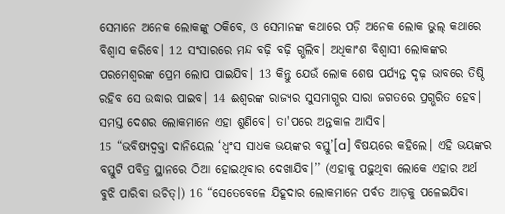ସେମାନେ ଅନେକ ଲୋକଙ୍କୁ ଠକିବେ, ଓ ସେମାନଙ୍କ କଥାରେ ପଡ଼ି ଅନେକ ଲୋକ ଭୁଲ୍ କଥାରେ ବିଶ୍ୱାସ କରିବେ। 12 ସଂସାରରେ ମନ୍ଦ ବଢ଼ି ବଢ଼ି ଗ୍ଭଲିବ। ଅଧିକାଂଶ ବିଶ୍ୱାସୀ ଲୋକଙ୍କର ପରମେଶ୍ୱରଙ୍କ ପ୍ରେମ ଲୋପ ପାଇଯିବ। 13 କିନ୍ତୁ ଯେଉଁ ଲୋକ ଶେଷ ପର୍ଯ୍ୟନ୍ତ ଦୃଢ଼ ଭାବରେ ତିଷ୍ଠି ରହିବ ସେ ଉଦ୍ଧାର ପାଇବ। 14 ଈଶ୍ୱରଙ୍କ ରାଜ୍ୟର ସୁସମାଗ୍ଭର ସାରା ଜଗତରେ ପ୍ରଗ୍ଭରିତ ହେବ। ସମସ୍ତ ଦେଶର ଲୋକମାନେ ଏହା ଶୁଣିବେ। ତା'ପରେ ଅନ୍ତକାଳ ଆସିବ।
15 “ଭବିଷ୍ୟଦ୍ବକ୍ତା ଦାନିୟେଲ ‘ଧ୍ୱଂସ ସାଧକ ଭୟଙ୍କର ବସ୍ତୁ’[a] ବିଷୟରେ କହିଲେ। ଏହି ଭୟଙ୍କର ବସ୍ତୁଟି ପବିତ୍ର ସ୍ଥାନରେ ଠିଆ ହୋଇଥିବାର ଦେଖାଯିବ।’’ (ଏହାକୁ ପଢ଼ୁଥିବା ଲୋକେ ଏହାର ଅର୍ଥ ବୁଝି ପାରିବା ଉଚିତ୍।) 16 “ସେତେବେଳେ ଯିହୂଦାର ଲୋକମାନେ ପର୍ବତ ଆଡ଼କୁ ପଳେଇଯିବା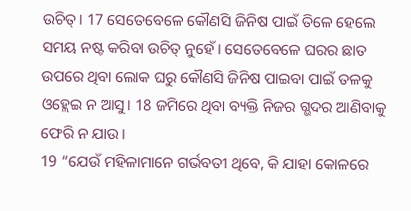ଉଚିତ୍। 17 ସେତେବେଳେ କୌଣସି ଜିନିଷ ପାଇଁ ତିଳେ ହେଲେ ସମୟ ନଷ୍ଟ କରିବା ଉଚିତ୍ ନୁହେଁ। ସେତେବେଳେ ଘରର ଛାତ ଉପରେ ଥିବା ଲୋକ ଘରୁ କୌଣସି ଜିନିଷ ପାଇବା ପାଇଁ ତଳକୁ ଓହ୍ଲେଇ ନ ଆସୁ। 18 ଜମିରେ ଥିବା ବ୍ୟକ୍ତି ନିଜର ଗ୍ଭଦର ଆଣିବାକୁ ଫେରି ନ ଯାଉ।
19 “ଯେଉଁ ମହିଳାମାନେ ଗର୍ଭବତୀ ଥିବେ, କି ଯାହା କୋଳରେ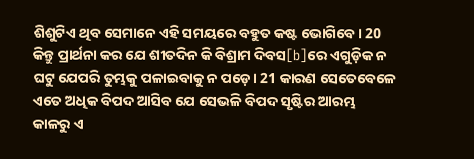ଶିଶୁଟିଏ ଥିବ ସେମାନେ ଏହି ସମୟରେ ବହୁତ କଷ୍ଟ ଭୋଗିବେ। 20 କିନ୍ତୁ ପ୍ରାର୍ଥନା କର ଯେ ଶୀତଦିନ କି ବିଶ୍ରାମ ଦିବସ[b]ରେ ଏଗୁଡ଼ିକ ନ ଘଟୁ ଯେପରି ତୁମ୍ଭକୁ ପଳାଇବାକୁ ନ ପଡ଼େ। 21 କାରଣ ସେତେବେଳେ ଏତେ ଅଧିକ ବିପଦ ଆସିବ ଯେ ସେଭଳି ବିପଦ ସୃଷ୍ଟିର ଆରମ୍ଭ କାଳରୁ ଏ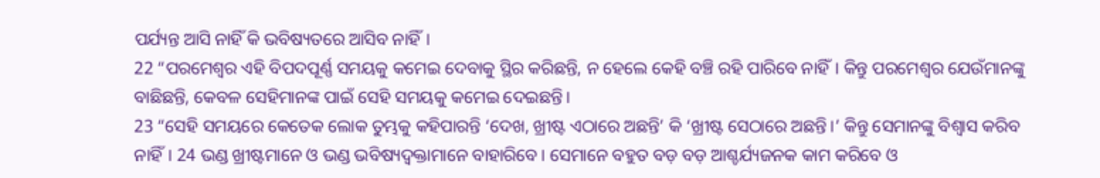ପର୍ଯ୍ୟନ୍ତ ଆସି ନାହିଁ କି ଭବିଷ୍ୟତରେ ଆସିବ ନାହିଁ।
22 “ପରମେଶ୍ୱର ଏହି ବିପଦପୂର୍ଣ୍ଣ ସମୟକୁ କମେଇ ଦେବାକୁ ସ୍ଥିର କରିଛନ୍ତି, ନ ହେଲେ କେହି ବଞ୍ଚି ରହି ପାରିବେ ନାହିଁ। କିନ୍ତୁ ପରମେଶ୍ୱର ଯେଉଁମାନଙ୍କୁ ବାଛିଛନ୍ତି, କେବଳ ସେହିମାନଙ୍କ ପାଇଁ ସେହି ସମୟକୁ କମେଇ ଦେଇଛନ୍ତି।
23 “ସେହି ସମୟରେ କେତେକ ଲୋକ ତୁମ୍ଭକୁ କହିପାରନ୍ତି ‘ଦେଖ, ଖ୍ରୀଷ୍ଟ ଏଠାରେ ଅଛନ୍ତି’ କି ‘ଖ୍ରୀଷ୍ଟ ସେଠାରେ ଅଛନ୍ତି।’ କିନ୍ତୁ ସେମାନଙ୍କୁ ବିଶ୍ୱାସ କରିବ ନାହିଁ। 24 ଭଣ୍ଡ ଖ୍ରୀଷ୍ଟମାନେ ଓ ଭଣ୍ଡ ଭବିଷ୍ୟଦ୍ବକ୍ତାମାନେ ବାହାରିବେ। ସେମାନେ ବହୁତ ବଡ଼ ବଡ଼ ଆଶ୍ଚର୍ଯ୍ୟଜନକ କାମ କରିବେ ଓ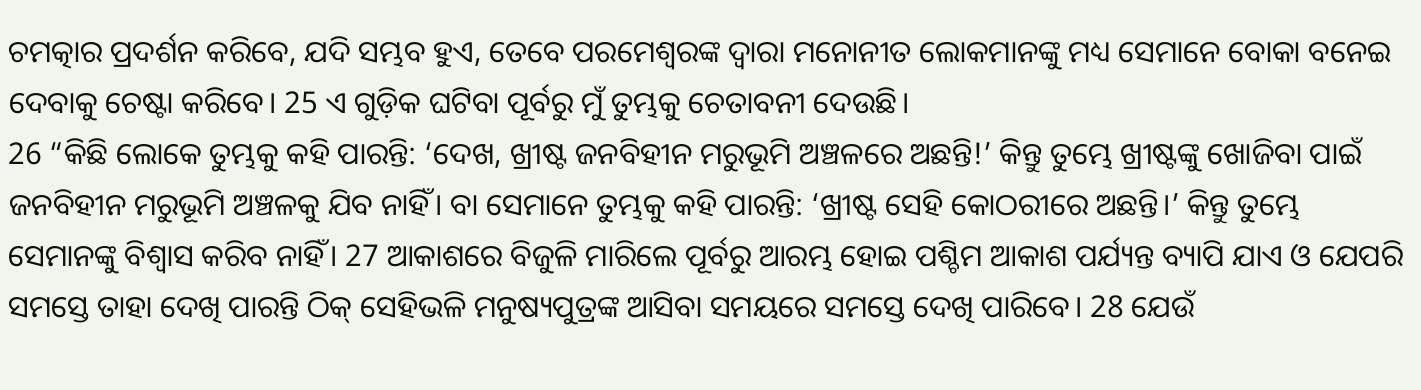ଚମତ୍କାର ପ୍ରଦର୍ଶନ କରିବେ, ଯଦି ସମ୍ଭବ ହୁଏ, ତେବେ ପରମେଶ୍ୱରଙ୍କ ଦ୍ୱାରା ମନୋନୀତ ଲୋକମାନଙ୍କୁ ମଧ୍ୟ ସେମାନେ ବୋକା ବନେଇ ଦେବାକୁ ଚେଷ୍ଟା କରିବେ। 25 ଏ ଗୁଡ଼ିକ ଘଟିବା ପୂର୍ବରୁ ମୁଁ ତୁମ୍ଭକୁ ଚେତାବନୀ ଦେଉଛି।
26 “କିଛି ଲୋକେ ତୁମ୍ଭକୁ କହି ପାରନ୍ତି: ‘ଦେଖ, ଖ୍ରୀଷ୍ଟ ଜନବିହୀନ ମରୁଭୂମି ଅଞ୍ଚଳରେ ଅଛନ୍ତି!’ କିନ୍ତୁ ତୁମ୍ଭେ ଖ୍ରୀଷ୍ଟଙ୍କୁ ଖୋଜିବା ପାଇଁ ଜନବିହୀନ ମରୁଭୂମି ଅଞ୍ଚଳକୁ ଯିବ ନାହିଁ। ବା ସେମାନେ ତୁମ୍ଭକୁ କହି ପାରନ୍ତି: ‘ଖ୍ରୀଷ୍ଟ ସେହି କୋଠରୀରେ ଅଛନ୍ତି।’ କିନ୍ତୁ ତୁମ୍ଭେ ସେମାନଙ୍କୁ ବିଶ୍ୱାସ କରିବ ନାହିଁ। 27 ଆକାଶରେ ବିଜୁଳି ମାରିଲେ ପୂର୍ବରୁ ଆରମ୍ଭ ହୋଇ ପଶ୍ଚିମ ଆକାଶ ପର୍ଯ୍ୟନ୍ତ ବ୍ୟାପି ଯାଏ ଓ ଯେପରି ସମସ୍ତେ ତାହା ଦେଖି ପାରନ୍ତି ଠିକ୍ ସେହିଭଳି ମନୁଷ୍ୟପୁତ୍ରଙ୍କ ଆସିବା ସମୟରେ ସମସ୍ତେ ଦେଖି ପାରିବେ। 28 ଯେଉଁ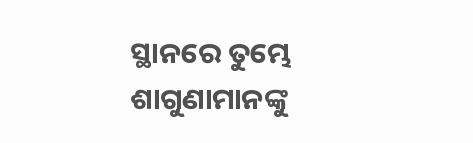ସ୍ଥାନରେ ତୁମ୍ଭେ ଶାଗୁଣାମାନଙ୍କୁ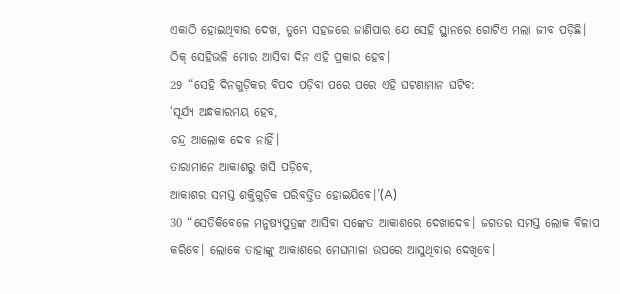ଏକାଠି ହୋଇଥିବାର ଦେଖ, ତୁମ୍ଭେ ସହଜରେ ଜାଣିପାର ଯେ ସେହି ସ୍ଥାନରେ ଗୋଟିଏ ମଲା ଜୀବ ପଡ଼ିଛି। ଠିକ୍ ସେହିଭଳି ମୋର ଆସିବା ଦିନ ଏହି ପ୍ରକାର ହେବ।
29 “ସେହି ଦିନଗୁଡ଼ିକର ବିପଦ ପଡ଼ିବା ପରେ ପରେ ଏହି ଘଟଣାମାନ ଘଟିବ:
‘ସୂର୍ଯ୍ୟ ଅନ୍ଧକାରମୟ ହେବ,
ଚନ୍ଦ୍ର ଆଲୋକ ଦେବ ନାହିଁ।
ତାରାମାନେ ଆକାଶରୁ ଖସି ପଡ଼ିବେ,
ଆକାଶର ସମସ୍ତ ଶକ୍ତିଗୁଡ଼ିକ ପରିବର୍ତ୍ତିତ ହୋଇଯିବେ।’(A)
30 “ସେତିକିବେଳେ ମନୁଷ୍ୟପୁତ୍ରଙ୍କ ଆସିବା ସଙ୍କେତ ଆକାଶରେ ଦେଖାଦେବ। ଜଗତର ସମସ୍ତ ଲୋକ ବିଳାପ କରିବେ। ଲୋକେ ତାହାଙ୍କୁ ଆକାଶରେ ମେଘମାଳା ଉପରେ ଆସୁଥିବାର ଦେଖିବେ।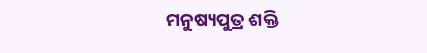ମନୁଷ୍ୟପୁତ୍ର ଶକ୍ତି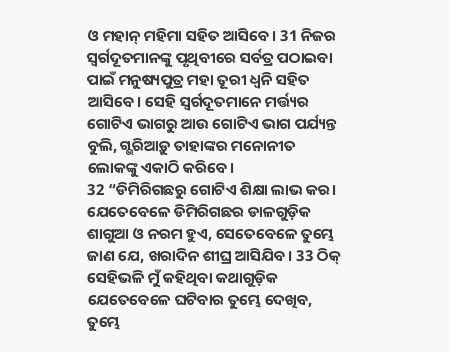ଓ ମହାନ୍ ମହିମା ସହିତ ଆସିବେ। 31 ନିଜର ସ୍ୱର୍ଗଦୂତମାନଙ୍କୁ ପୃଥିବୀରେ ସର୍ବତ୍ର ପଠାଇବା ପାଇଁ ମନୁଷ୍ୟପୁତ୍ର ମହା ତୂରୀ ଧ୍ୱନି ସହିତ ଆସିବେ। ସେହି ସ୍ୱର୍ଗଦୂତମାନେ ମର୍ତ୍ତ୍ୟର ଗୋଟିଏ ଭାଗରୁ ଆଉ ଗୋଟିଏ ଭାଗ ପର୍ଯ୍ୟନ୍ତ ବୁଲି, ଗ୍ଭରିଆଡ଼ୁ ତାହାଙ୍କର ମନୋନୀତ ଲୋକଙ୍କୁ ଏକାଠି କରିବେ।
32 “ଡିମିରିଗଛରୁ ଗୋଟିଏ ଶିକ୍ଷା ଲାଭ କର। ଯେତେବେଳେ ଡିମିରିଗଛର ଡାଳଗୁଡ଼ିକ ଶାଗୁଆ ଓ ନରମ ହୁଏ, ସେତେବେଳେ ତୁମ୍ଭେ ଜାଣ ଯେ, ଖରାଦିନ ଶୀଘ୍ର ଆସିଯିବ। 33 ଠିକ୍ ସେହିଭଳି ମୁଁ କହିଥିବା କଥାଗୁଡ଼ିକ ଯେତେବେଳେ ଘଟିବାର ତୁମ୍ଭେ ଦେଖିବ, ତୁମ୍ଭେ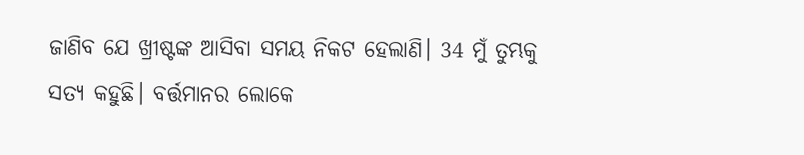ଜାଣିବ ଯେ ଖ୍ରୀଷ୍ଟଙ୍କ ଆସିବା ସମୟ ନିକଟ ହେଲାଣି। 34 ମୁଁ ତୁମ୍ଭକୁ ସତ୍ୟ କହୁଛି। ବର୍ତ୍ତମାନର ଲୋକେ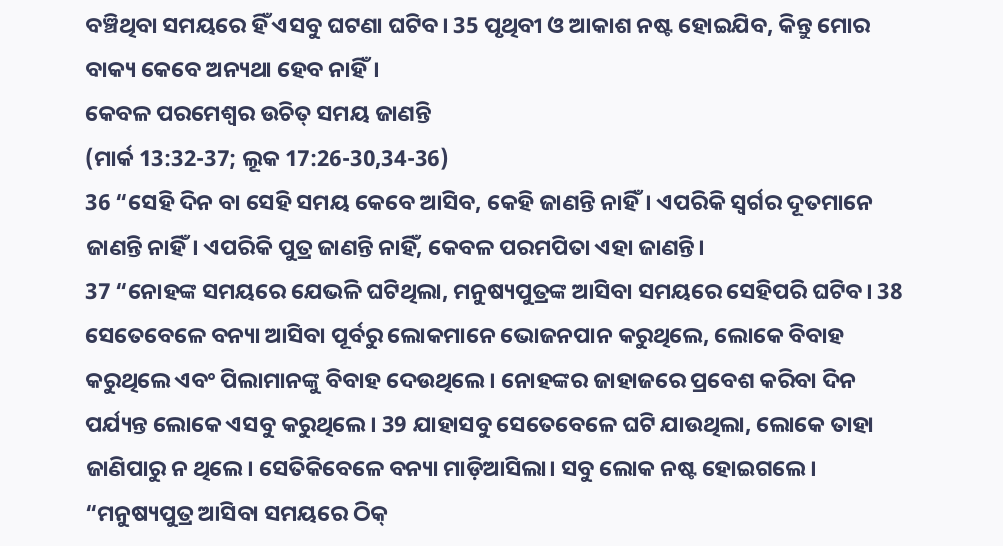ବଞ୍ଚିଥିବା ସମୟରେ ହିଁ ଏସବୁ ଘଟଣା ଘଟିବ। 35 ପୃଥିବୀ ଓ ଆକାଶ ନଷ୍ଟ ହୋଇଯିବ, କିନ୍ତୁ ମୋର ବାକ୍ୟ କେବେ ଅନ୍ୟଥା ହେବ ନାହିଁ।
କେବଳ ପରମେଶ୍ୱର ଉଚିତ୍ ସମୟ ଜାଣନ୍ତି
(ମାର୍କ 13:32-37; ଲୂକ 17:26-30,34-36)
36 “ସେହି ଦିନ ବା ସେହି ସମୟ କେବେ ଆସିବ, କେହି ଜାଣନ୍ତି ନାହିଁ। ଏପରିକି ସ୍ୱର୍ଗର ଦୂତମାନେ ଜାଣନ୍ତି ନାହିଁ। ଏପରିକି ପୁତ୍ର ଜାଣନ୍ତି ନାହିଁ, କେବଳ ପରମପିତା ଏହା ଜାଣନ୍ତି।
37 “ନୋହଙ୍କ ସମୟରେ ଯେଭଳି ଘଟିଥିଲା, ମନୁଷ୍ୟପୁତ୍ରଙ୍କ ଆସିବା ସମୟରେ ସେହିପରି ଘଟିବ। 38 ସେତେବେଳେ ବନ୍ୟା ଆସିବା ପୂର୍ବରୁ ଲୋକମାନେ ଭୋଜନପାନ କରୁଥିଲେ, ଲୋକେ ବିବାହ କରୁଥିଲେ ଏବଂ ପିଲାମାନଙ୍କୁ ବିବାହ ଦେଉଥିଲେ। ନୋହଙ୍କର ଜାହାଜରେ ପ୍ରବେଶ କରିବା ଦିନ ପର୍ଯ୍ୟନ୍ତ ଲୋକେ ଏସବୁ କରୁଥିଲେ। 39 ଯାହାସବୁ ସେତେବେଳେ ଘଟି ଯାଉଥିଲା, ଲୋକେ ତାହା ଜାଣିପାରୁ ନ ଥିଲେ। ସେତିକିବେଳେ ବନ୍ୟା ମାଡ଼ିଆସିଲା। ସବୁ ଲୋକ ନଷ୍ଟ ହୋଇଗଲେ।
“ମନୁଷ୍ୟପୁତ୍ର ଆସିବା ସମୟରେ ଠିକ୍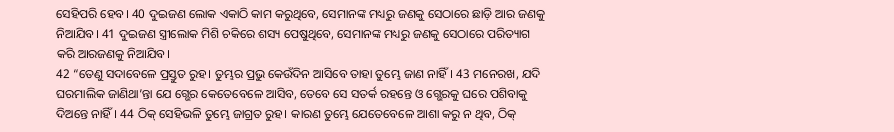ସେହିପରି ହେବ। 40 ଦୁଇଜଣ ଲୋକ ଏକାଠି କାମ କରୁଥିବେ, ସେମାନଙ୍କ ମଧ୍ୟରୁ ଜଣକୁ ସେଠାରେ ଛାଡ଼ି ଆର ଜଣକୁ ନିଆଯିବ। 41 ଦୁଇଜଣ ସ୍ତ୍ରୀଲୋକ ମିଶି ଚକିରେ ଶସ୍ୟ ପେଷୁଥିବେ, ସେମାନଙ୍କ ମଧ୍ୟରୁ ଜଣକୁ ସେଠାରେ ପରିତ୍ୟାଗ କରି ଆରଜଣକୁ ନିଆଯିବ।
42 “ତେଣୁ ସଦାବେଳେ ପ୍ରସ୍ତୁତ ରୁହ। ତୁମ୍ଭର ପ୍ରଭୁ କେଉଁଦିନ ଆସିବେ ତାହା ତୁମ୍ଭେ ଜାଣ ନାହିଁ। 43 ମନେରଖ, ଯଦି ଘରମାଲିକ ଜାଣିଥା’ନ୍ତା ଯେ ଗ୍ଭେର କେତେବେଳେ ଆସିବ, ତେବେ ସେ ସତର୍କ ରହନ୍ତେ ଓ ଗ୍ଭେରକୁ ଘରେ ପଶିବାକୁ ଦିଅନ୍ତେ ନାହିଁ। 44 ଠିକ୍ ସେହିଭଳି ତୁମ୍ଭେ ଜାଗ୍ରତ ରୁହ। କାରଣ ତୁମ୍ଭେ ଯେତେବେଳେ ଆଶା କରୁ ନ ଥିବ, ଠିକ୍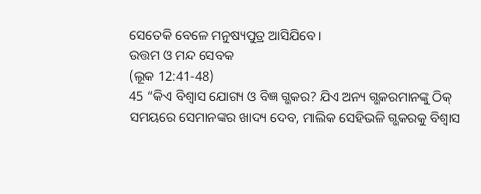ସେତେକି ବେଳେ ମନୁଷ୍ୟପୁତ୍ର ଆସିଯିବେ।
ଉତ୍ତମ ଓ ମନ୍ଦ ସେବକ
(ଲୂକ 12:41-48)
45 “କିଏ ବିଶ୍ୱାସ ଯୋଗ୍ୟ ଓ ବିଜ୍ଞ ଗ୍ଭକର? ଯିଏ ଅନ୍ୟ ଗ୍ଭକରମାନଙ୍କୁ ଠିକ୍ ସମୟରେ ସେମାନଙ୍କର ଖାଦ୍ୟ ଦେବ, ମାଲିକ ସେହିଭଳି ଗ୍ଭକରକୁ ବିଶ୍ୱାସ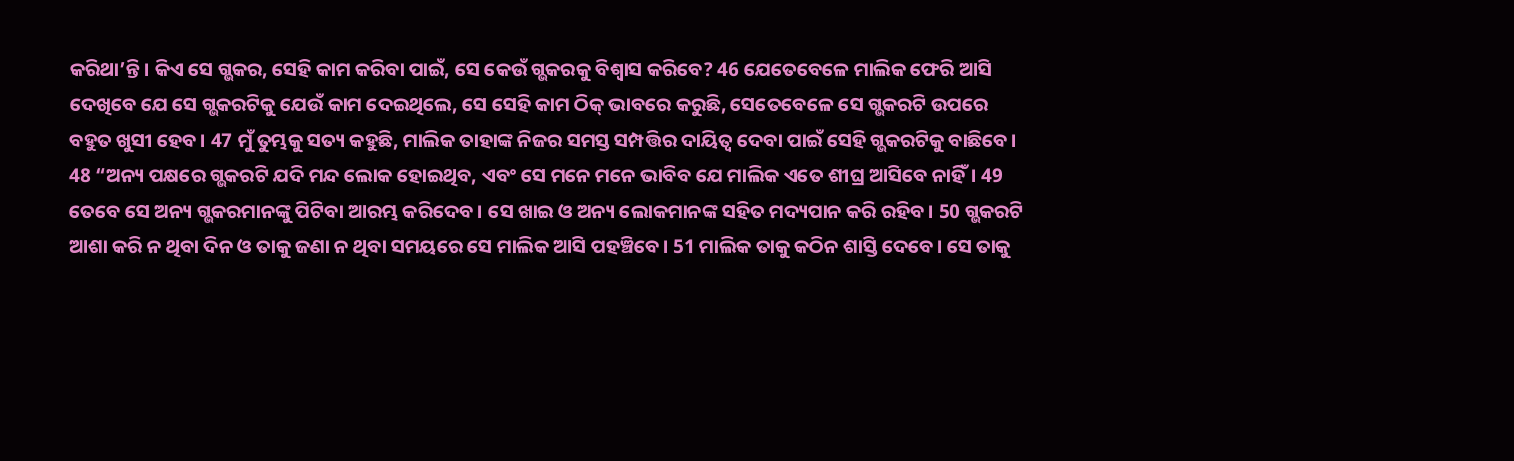କରିଥା’ନ୍ତି। କିଏ ସେ ଗ୍ଭକର, ସେହି କାମ କରିବା ପାଇଁ, ସେ କେଉଁ ଗ୍ଭକରକୁ ବିଶ୍ୱାସ କରିବେ? 46 ଯେତେବେଳେ ମାଲିକ ଫେରି ଆସି ଦେଖିବେ ଯେ ସେ ଗ୍ଭକରଟିକୁ ଯେଉଁ କାମ ଦେଇଥିଲେ, ସେ ସେହି କାମ ଠିକ୍ ଭାବରେ କରୁଛି, ସେତେବେଳେ ସେ ଗ୍ଭକରଟି ଉପରେ ବହୁତ ଖୁସୀ ହେବ। 47 ମୁଁ ତୁମ୍ଭକୁ ସତ୍ୟ କହୁଛି, ମାଲିକ ତାହାଙ୍କ ନିଜର ସମସ୍ତ ସମ୍ପତ୍ତିର ଦାୟିତ୍ୱ ଦେବା ପାଇଁ ସେହି ଗ୍ଭକରଟିକୁ ବାଛିବେ।
48 “ଅନ୍ୟ ପକ୍ଷରେ ଗ୍ଭକରଟି ଯଦି ମନ୍ଦ ଲୋକ ହୋଇଥିବ, ଏବଂ ସେ ମନେ ମନେ ଭାବିବ ଯେ ମାଲିକ ଏତେ ଶୀଘ୍ର ଆସିବେ ନାହିଁ। 49 ତେବେ ସେ ଅନ୍ୟ ଗ୍ଭକରମାନଙ୍କୁ ପିଟିବା ଆରମ୍ଭ କରିଦେବ। ସେ ଖାଇ ଓ ଅନ୍ୟ ଲୋକମାନଙ୍କ ସହିତ ମଦ୍ୟପାନ କରି ରହିବ। 50 ଗ୍ଭକରଟି ଆଶା କରି ନ ଥିବା ଦିନ ଓ ତାକୁ ଜଣା ନ ଥିବା ସମୟରେ ସେ ମାଲିକ ଆସି ପହଞ୍ଚିବେ। 51 ମାଲିକ ତାକୁ କଠିନ ଶାସ୍ତି ଦେବେ। ସେ ତାକୁ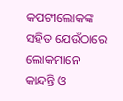କପଟୀଲୋକଙ୍କ ସହିତ ଯେଉଁଠାରେ ଲୋକମାନେ କାନ୍ଦନ୍ତି ଓ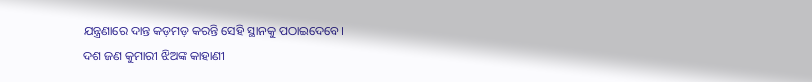ଯନ୍ତ୍ରଣାରେ ଦାନ୍ତ କଡ଼ମଡ଼ କରନ୍ତି ସେହି ସ୍ଥାନକୁ ପଠାଇଦେବେ।
ଦଶ ଜଣ କୁମାରୀ ଝିଅଙ୍କ କାହାଣୀ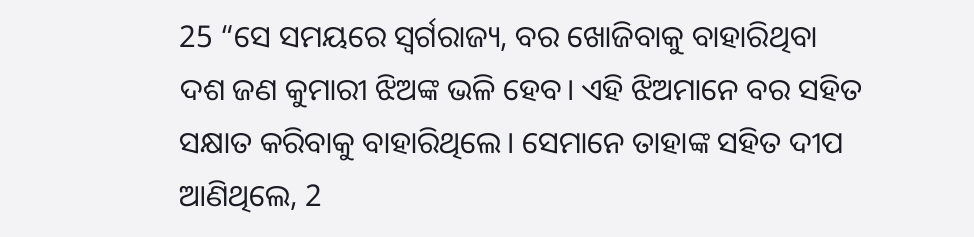25 “ସେ ସମୟରେ ସ୍ୱର୍ଗରାଜ୍ୟ, ବର ଖୋଜିବାକୁ ବାହାରିଥିବା ଦଶ ଜଣ କୁମାରୀ ଝିଅଙ୍କ ଭଳି ହେବ। ଏହି ଝିଅମାନେ ବର ସହିତ ସକ୍ଷାତ କରିବାକୁ ବାହାରିଥିଲେ। ସେମାନେ ତାହାଙ୍କ ସହିତ ଦୀପ ଆଣିଥିଲେ, 2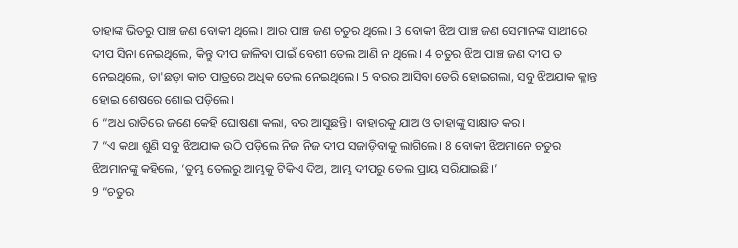ତାହାଙ୍କ ଭିତରୁ ପାଞ୍ଚ ଜଣ ବୋକୀ ଥିଲେ। ଆର ପାଞ୍ଚ ଜଣ ଚତୁର ଥିଲେ। 3 ବୋକୀ ଝିଅ ପାଞ୍ଚ ଜଣ ସେମାନଙ୍କ ସାଥୀରେ ଦୀପ ସିନା ନେଇଥିଲେ, କିନ୍ତୁ ଦୀପ ଜାଳିବା ପାଇଁ ବେଶୀ ତେଲ ଆଣି ନ ଥିଲେ। 4 ଚତୁର ଝିଅ ପାଞ୍ଚ ଜଣ ଦୀପ ତ ନେଇଥିଲେ, ତା'ଛଡ଼ା କାଚ ପାତ୍ରରେ ଅଧିକ ତେଲ ନେଇଥିଲେ। 5 ବରର ଆସିବା ଡେରି ହୋଇଗଲା, ସବୁ ଝିଅଯାକ କ୍ଳାନ୍ତ ହୋଇ ଶେଷରେ ଶୋଇ ପଡ଼ିଲେ।
6 “ଅଧ ରାତିରେ ଜଣେ କେହି ଘୋଷଣା କଲା, ବର ଆସୁଛନ୍ତି। ବାହାରକୁ ଯାଅ ଓ ତାହାଙ୍କୁ ସାକ୍ଷାତ କର।
7 “ଏ କଥା ଶୁଣି ସବୁ ଝିଅଯାକ ଉଠି ପଡ଼ିଲେ ନିଜ ନିଜ ଦୀପ ସଜାଡ଼ିବାକୁ ଲାଗିଲେ। 8 ବୋକୀ ଝିଅମାନେ ଚତୁର ଝିଅମାନଙ୍କୁ କହିଲେ, ‘ତୁମ୍ଭ ତେଲରୁ ଆମ୍ଭକୁ ଟିକିଏ ଦିଅ, ଆମ୍ଭ ଦୀପରୁ ତେଲ ପ୍ରାୟ ସରିଯାଇଛି।’
9 “ଚତୁର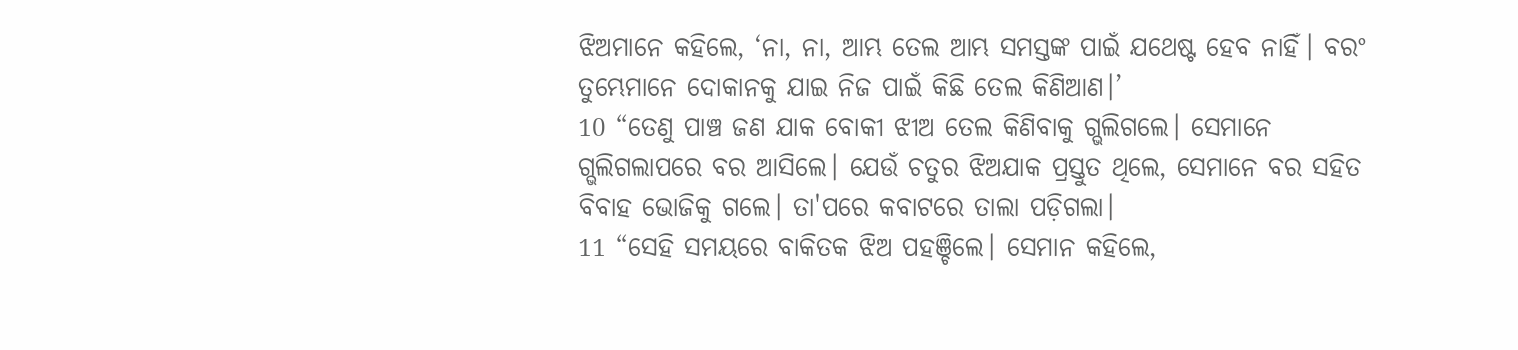ଝିଅମାନେ କହିଲେ, ‘ନା, ନା, ଆମ୍ଭ ତେଲ ଆମ୍ଭ ସମସ୍ତଙ୍କ ପାଇଁ ଯଥେଷ୍ଟ ହେବ ନାହିଁ। ବରଂ ତୁମ୍ଭେମାନେ ଦୋକାନକୁ ଯାଇ ନିଜ ପାଇଁ କିଛି ତେଲ କିଣିଆଣ।’
10 “ତେଣୁ ପାଞ୍ଚ ଜଣ ଯାକ ବୋକୀ ଝୀଅ ତେଲ କିଣିବାକୁ ଗ୍ଭଲିଗଲେ। ସେମାନେ ଗ୍ଭଲିଗଲାପରେ ବର ଆସିଲେ। ଯେଉଁ ଚତୁର ଝିଅଯାକ ପ୍ରସ୍ତୁତ ଥିଲେ, ସେମାନେ ବର ସହିତ ବିବାହ ଭୋଜିକୁ ଗଲେ। ତା'ପରେ କବାଟରେ ତାଲା ପଡ଼ିଗଲା।
11 “ସେହି ସମୟରେ ବାକିତକ ଝିଅ ପହଞ୍ଚିଲେ। ସେମାନ କହିଲେ,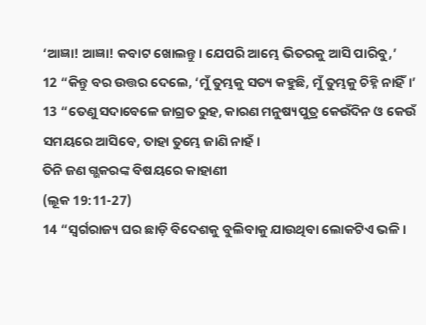‘ଆଜ୍ଞା! ଆଜ୍ଞା! କବାଟ ଖୋଲନ୍ତୁ। ଯେପରି ଆମ୍ଭେ ଭିତରକୁ ଆସି ପାରିବୁ,’
12 “କିନ୍ତୁ ବର ଉତ୍ତର ଦେଲେ, ‘ମୁଁ ତୁମ୍ଭକୁ ସତ୍ୟ କହୁଛି, ମୁଁ ତୁମ୍ଭକୁ ଚିହ୍ନି ନାହିଁ।’
13 “ତେଣୁ ସଦାବେଳେ ଜାଗ୍ରତ ରୁହ, କାରଣ ମନୁଷ୍ୟପୁତ୍ର କେଉଁଦିନ ଓ କେଉଁ ସମୟରେ ଆସିବେ, ତାହା ତୁମ୍ଭେ ଜାଣି ନାହଁ।
ତିନି ଜଣ ଗ୍ଭକରଙ୍କ ବିଷୟରେ କାହାଣୀ
(ଲୂକ 19:11-27)
14 “ସ୍ୱର୍ଗରାଜ୍ୟ ଘର ଛାଡ଼ି ବିଦେଶକୁ ବୁଲିବାକୁ ଯାଉଥିବା ଲୋକଟିଏ ଭଳି।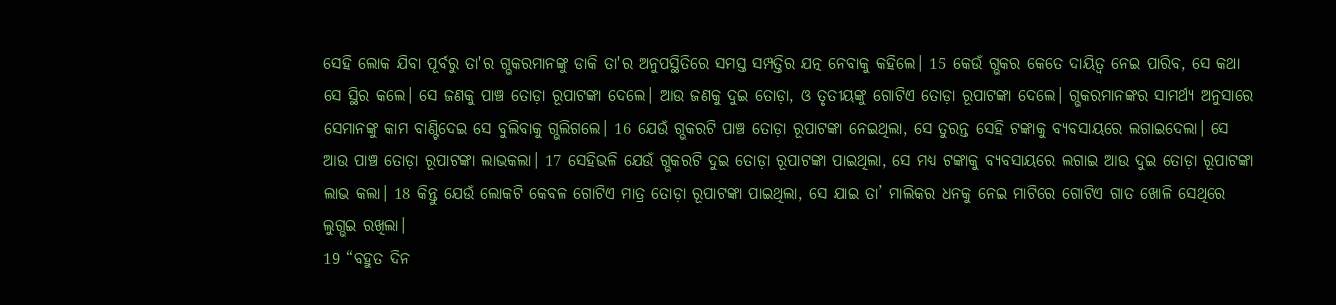ସେହି ଲୋକ ଯିବା ପୂର୍ବରୁ ତା'ର ଗ୍ଭକରମାନଙ୍କୁ ଡାକି ତା'ର ଅନୁପସ୍ଥିତିରେ ସମସ୍ତ ସମ୍ପତ୍ତିର ଯତ୍ନ ନେବାକୁ କହିଲେ। 15 କେଉଁ ଗ୍ଭକର କେତେ ଦାୟିତ୍ୱ ନେଇ ପାରିବ, ସେ କଥା ସେ ସ୍ଥିର କଲେ। ସେ ଜଣକୁ ପାଞ୍ଚ ତୋଡ଼ା ରୂପାଟଙ୍କା ଦେଲେ। ଆଉ ଜଣକୁ ଦୁଇ ତୋଡ଼ା, ଓ ତୃତୀୟଙ୍କୁ ଗୋଟିଏ ତୋଡ଼ା ରୂପାଟଙ୍କା ଦେଲେ। ଗ୍ଭକରମାନଙ୍କର ସାମର୍ଥ୍ୟ ଅନୁସାରେ ସେମାନଙ୍କୁ କାମ ବାଣ୍ଟିଦେଇ ସେ ବୁଲିବାକୁ ଗ୍ଭଲିଗଲେ। 16 ଯେଉଁ ଗ୍ଭକରଟି ପାଞ୍ଚ ତୋଡ଼ା ରୂପାଟଙ୍କା ନେଇଥିଲା, ସେ ତୁରନ୍ତ ସେହି ଟଙ୍କାକୁ ବ୍ୟବସାୟରେ ଲଗାଇଦେଲା। ସେ ଆଉ ପାଞ୍ଚ ତୋଡ଼ା ରୂପାଟଙ୍କା ଲାଭକଲା। 17 ସେହିଭଳି ଯେଉଁ ଗ୍ଭକରଟି ଦୁଇ ତୋଡ଼ା ରୂପାଟଙ୍କା ପାଇଥିଲା, ସେ ମଧ୍ୟ ଟଙ୍କାକୁ ବ୍ୟବସାୟରେ ଲଗାଇ ଆଉ ଦୁଇ ତୋଡ଼ା ରୂପାଟଙ୍କା ଲାଭ କଲା। 18 କିନ୍ତୁ ଯେଉଁ ଲୋକଟି କେବଳ ଗୋଟିଏ ମାତ୍ର ତୋଡ଼ା ରୂପାଟଙ୍କା ପାଇଥିଲା, ସେ ଯାଇ ତା’ ମାଲିକର ଧନକୁ ନେଇ ମାଟିରେ ଗୋଟିଏ ଗାତ ଖୋଳି ସେଥିରେ ଲୁଗ୍ଭଇ ରଖିଲା।
19 “ବହୁତ ଦିନ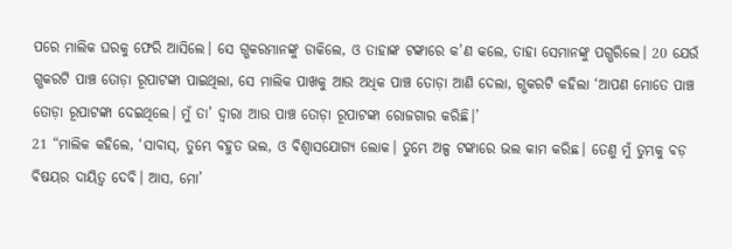ପରେ ମାଲିକ ଘରକୁ ଫେରି ଆସିଲେ। ସେ ଗ୍ଭକରମାନଙ୍କୁ ଡାକିଲେ, ଓ ତାହାଙ୍କ ଟଙ୍କାରେ କ’ଣ କଲେ, ତାହା ସେମାନଙ୍କୁ ପଗ୍ଭରିଲେ। 20 ଯେଉଁ ଗ୍ଭକରଟି ପାଞ୍ଚ ତୋଡ଼ା ରୂପାଟଙ୍କା ପାଇଥିଲା, ସେ ମାଲିକ ପାଖକୁ ଆଉ ଅଧିକ ପାଞ୍ଚ ତୋଡ଼ା ଆଣି ଦେଲା, ଗ୍ଭକରଟି କହିଲା ‘ଆପଣ ମୋତେ ପାଞ୍ଚ ତୋଡ଼ା ରୂପାଟଙ୍କା ଦେଇଥିଲେ। ମୁଁ ତା’ ଦ୍ୱାରା ଆଉ ପାଞ୍ଚ ତୋଡ଼ା ରୂପାଟଙ୍କା ରୋଜଗାର କରିଛି।’
21 “ମାଲିକ କହିଲେ, ‘ସାବାସ୍, ତୁମ୍ଭେ ବହୁତ ଭଲ, ଓ ବିଶ୍ୱାସଯୋଗ୍ୟ ଲୋକ। ତୁମ୍ଭେ ଅଳ୍ପ ଟଙ୍କାରେ ଭଲ କାମ କରିଛ। ତେଣୁ ମୁଁ ତୁମ୍ଭକୁ ବଡ଼ ବିଷୟର ଦାୟିତ୍ୱ ଦେବି। ଆସ, ମୋ’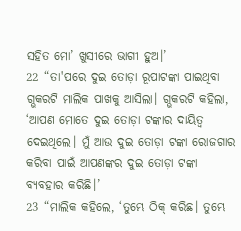ସହିତ ମୋ’ ଖୁସୀରେ ଭାଗୀ ହୁଅ।’
22 “ତା'ପରେ ଦୁଇ ତୋଡ଼ା ରୂପାଟଙ୍କା ପାଇଥିବା ଗ୍ଭକରଟି ମାଲିକ ପାଖକୁ ଆସିଲା। ଗ୍ଭକରଟି କହିଲା, ‘ଆପଣ ମୋତେ ଦୁଇ ତୋଡ଼ା ଟଙ୍କାର ଦାୟିତ୍ୱ ଦେଇଥିଲେ। ମୁଁ ଆଉ ଦୁଇ ତୋଡ଼ା ଟଙ୍କା ରୋଜଗାର କରିବା ପାଇଁ ଆପଣଙ୍କର ଦୁଇ ତୋଡ଼ା ଟଙ୍କା ବ୍ୟବହାର କରିଛି।’
23 “ମାଲିକ କହିଲେ, ‘ତୁମ୍ଭେ ଠିକ୍ କରିଛ। ତୁମ୍ଭେ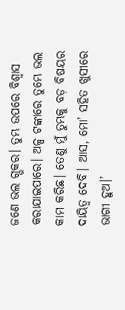ଜଣେ ଭଲ ଗ୍ଭକର। ତୁମ୍ଭ ଉପରେ ବିଶ୍ୱାସ କରାଯାଇପାରେ। ଅଳ୍ପ ଟଙ୍କାରେ ତୁମ୍ଭେ ଭଲ କାମ କରିଛ। ତେଣୁ ମୁଁ ତୁମ୍ଭକୁ ବଡ଼ ବିଷୟର ଦାୟିତ୍ୱ ଦେବି। ଆସ, ମୋ’ ସହିତ ଖୁସୀରେ ଭାଗୀ ହୁଅ।’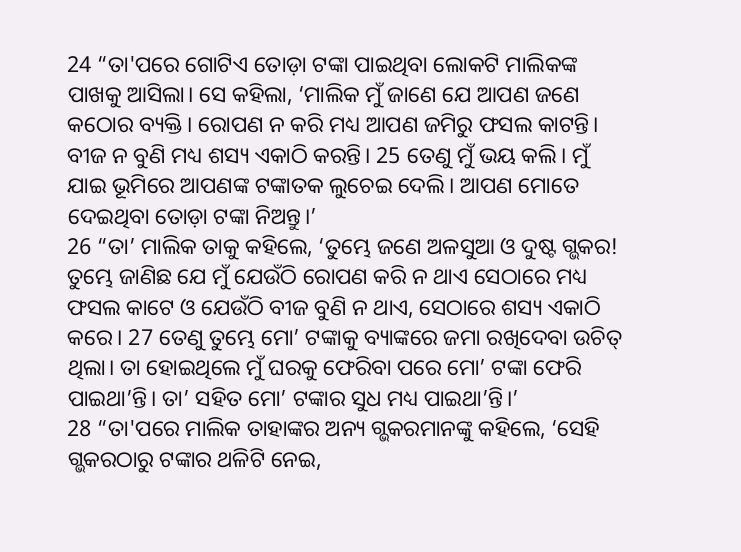24 “ତା'ପରେ ଗୋଟିଏ ତୋଡ଼ା ଟଙ୍କା ପାଇଥିବା ଲୋକଟି ମାଲିକଙ୍କ ପାଖକୁ ଆସିଲା। ସେ କହିଲା, ‘ମାଲିକ ମୁଁ ଜାଣେ ଯେ ଆପଣ ଜଣେ କଠୋର ବ୍ୟକ୍ତି। ରୋପଣ ନ କରି ମଧ୍ୟ ଆପଣ ଜମିରୁ ଫସଲ କାଟନ୍ତି। ବୀଜ ନ ବୁଣି ମଧ୍ୟ ଶସ୍ୟ ଏକାଠି କରନ୍ତି। 25 ତେଣୁ ମୁଁ ଭୟ କଲି। ମୁଁ ଯାଇ ଭୂମିରେ ଆପଣଙ୍କ ଟଙ୍କାତକ ଲୁଚେଇ ଦେଲି। ଆପଣ ମୋତେ ଦେଇଥିବା ତୋଡ଼ା ଟଙ୍କା ନିଅନ୍ତୁ।’
26 “ତା’ ମାଲିକ ତାକୁ କହିଲେ, ‘ତୁମ୍ଭେ ଜଣେ ଅଳସୁଆ ଓ ଦୁଷ୍ଟ ଗ୍ଭକର! ତୁମ୍ଭେ ଜାଣିଛ ଯେ ମୁଁ ଯେଉଁଠି ରୋପଣ କରି ନ ଥାଏ ସେଠାରେ ମଧ୍ୟ ଫସଲ କାଟେ ଓ ଯେଉଁଠି ବୀଜ ବୁଣି ନ ଥାଏ, ସେଠାରେ ଶସ୍ୟ ଏକାଠି କରେ। 27 ତେଣୁ ତୁମ୍ଭେ ମୋ’ ଟଙ୍କାକୁ ବ୍ୟାଙ୍କରେ ଜମା ରଖିଦେବା ଉଚିତ୍ ଥିଲା। ତା ହୋଇଥିଲେ ମୁଁ ଘରକୁ ଫେରିବା ପରେ ମୋ’ ଟଙ୍କା ଫେରି ପାଇଥା’ନ୍ତି। ତା’ ସହିତ ମୋ’ ଟଙ୍କାର ସୁଧ ମଧ୍ୟ ପାଇଥା’ନ୍ତି।’
28 “ତା'ପରେ ମାଲିକ ତାହାଙ୍କର ଅନ୍ୟ ଗ୍ଭକରମାନଙ୍କୁ କହିଲେ, ‘ସେହି ଗ୍ଭକରଠାରୁ ଟଙ୍କାର ଥଳିଟି ନେଇ,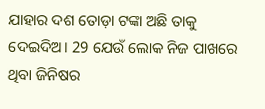ଯାହାର ଦଶ ତୋଡ଼ା ଟଙ୍କା ଅଛି ତାକୁ ଦେଇଦିଅ। 29 ଯେଉଁ ଲୋକ ନିଜ ପାଖରେ ଥିବା ଜିନିଷର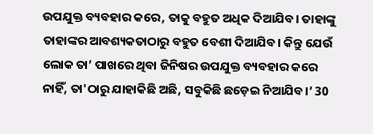ଉପଯୁକ୍ତ ବ୍ୟବହାର କରେ, ତାକୁ ବହୁତ ଅଧିକ ଦିଆଯିବ। ତାହାଙ୍କୁ ତାହାଙ୍କର ଆବଶ୍ୟକତାଠାରୁ ବହୁତ ବେଶୀ ଦିଆଯିବ। କିନ୍ତୁ ଯେଉଁ ଲୋକ ତା’ ପାଖରେ ଥିବା ଜିନିଷର ଉପଯୁକ୍ତ ବ୍ୟବହାର କରେ ନାହିଁ, ତା'ଠାରୁ ଯାହାକିଛି ଅଛି, ସବୁକିଛି ଛଡ଼େଇ ନିଆଯିବ।’ 30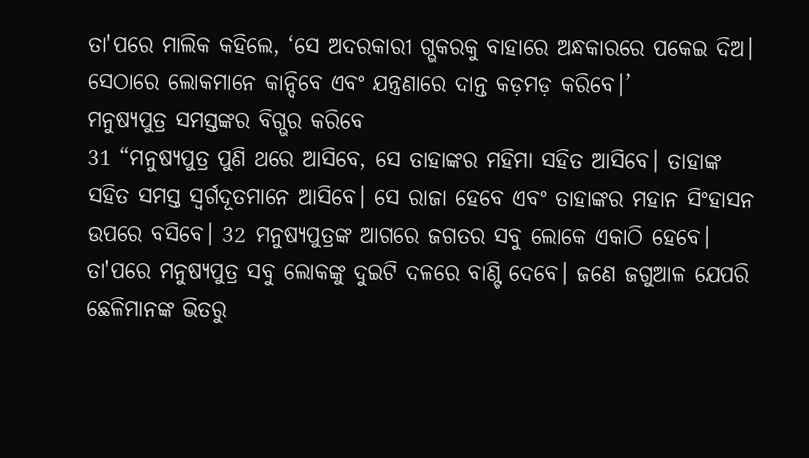ତା'ପରେ ମାଲିକ କହିଲେ, ‘ସେ ଅଦରକାରୀ ଗ୍ଭକରକୁ ବାହାରେ ଅନ୍ଧକାରରେ ପକେଇ ଦିଅ। ସେଠାରେ ଲୋକମାନେ କାନ୍ଦିବେ ଏବଂ ଯନ୍ତ୍ରଣାରେ ଦାନ୍ତ କଡ଼ମଡ଼ କରିବେ।’
ମନୁଷ୍ୟପୁତ୍ର ସମସ୍ତଙ୍କର ବିଗ୍ଭର କରିବେ
31 “ମନୁଷ୍ୟପୁତ୍ର ପୁଣି ଥରେ ଆସିବେ, ସେ ତାହାଙ୍କର ମହିମା ସହିତ ଆସିବେ। ତାହାଙ୍କ ସହିତ ସମସ୍ତ ସ୍ୱର୍ଗଦୂତମାନେ ଆସିବେ। ସେ ରାଜା ହେବେ ଏବଂ ତାହାଙ୍କର ମହାନ ସିଂହାସନ ଉପରେ ବସିବେ। 32 ମନୁଷ୍ୟପୁତ୍ରଙ୍କ ଆଗରେ ଜଗତର ସବୁ ଲୋକେ ଏକାଠି ହେବେ। ତା'ପରେ ମନୁଷ୍ୟପୁତ୍ର ସବୁ ଲୋକଙ୍କୁ ଦୁଇଟି ଦଳରେ ବାଣ୍ଟି ଦେବେ। ଜଣେ ଜଗୁଆଳ ଯେପରି ଛେଳିମାନଙ୍କ ଭିତରୁ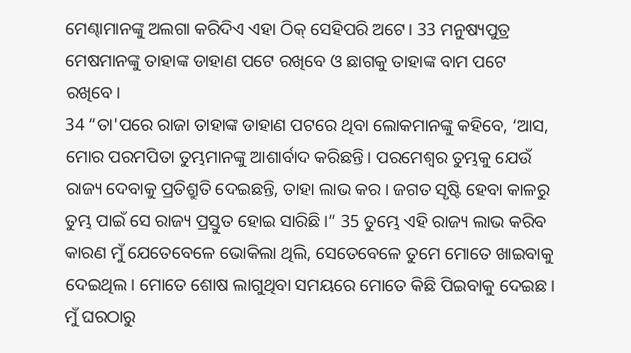ମେଣ୍ଢାମାନଙ୍କୁ ଅଲଗା କରିଦିଏ ଏହା ଠିକ୍ ସେହିପରି ଅଟେ। 33 ମନୁଷ୍ୟପୁତ୍ର ମେଷମାନଙ୍କୁ ତାହାଙ୍କ ଡାହାଣ ପଟେ ରଖିବେ ଓ ଛାଗକୁ ତାହାଙ୍କ ବାମ ପଟେ ରଖିବେ।
34 “ତା'ପରେ ରାଜା ତାହାଙ୍କ ଡାହାଣ ପଟରେ ଥିବା ଲୋକମାନଙ୍କୁ କହିବେ, ‘ଆସ, ମୋର ପରମପିତା ତୁମ୍ଭମାନଙ୍କୁ ଆଶାର୍ବାଦ କରିଛନ୍ତି। ପରମେଶ୍ୱର ତୁମ୍ଭକୁ ଯେଉଁ ରାଜ୍ୟ ଦେବାକୁ ପ୍ରତିଶ୍ରୁତି ଦେଇଛନ୍ତି, ତାହା ଲାଭ କର। ଜଗତ ସୃଷ୍ଟି ହେବା କାଳରୁ ତୁମ୍ଭ ପାଇଁ ସେ ରାଜ୍ୟ ପ୍ରସ୍ତୁତ ହୋଇ ସାରିଛି।” 35 ତୁମ୍ଭେ ଏହି ରାଜ୍ୟ ଲାଭ କରିବ କାରଣ ମୁଁ ଯେତେବେଳେ ଭୋକିଲା ଥିଲି, ସେତେବେଳେ ତୁମେ ମୋତେ ଖାଇବାକୁ ଦେଇଥିଲ। ମୋତେ ଶୋଷ ଲାଗୁଥିବା ସମୟରେ ମୋତେ କିଛି ପିଇବାକୁ ଦେଇଛ। ମୁଁ ଘରଠାରୁ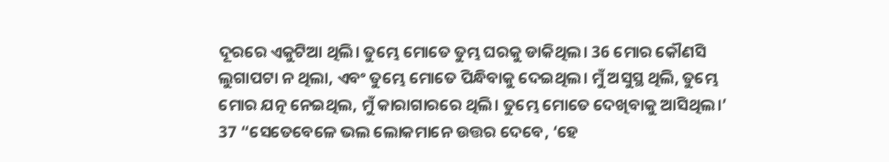ଦୂରରେ ଏକୁଟିଆ ଥିଲି। ତୁମ୍ଭେ ମୋତେ ତୁମ୍ଭ ଘରକୁ ଡାକିଥିଲ। 36 ମୋର କୌଣସି ଲୁଗାପଟା ନ ଥିଲା, ଏବଂ ତୁମ୍ଭେ ମୋତେ ପିନ୍ଧିବାକୁ ଦେଇଥିଲ। ମୁଁ ଅସୁସ୍ଥ ଥିଲି, ତୁମ୍ଭେ ମୋର ଯତ୍ନ ନେଇଥିଲ, ମୁଁ କାରାଗାରରେ ଥିଲି। ତୁମ୍ଭେ ମୋତେ ଦେଖିବାକୁ ଆସିଥିଲ।’
37 “ସେତେବେଳେ ଭଲ ଲୋକମାନେ ଉତ୍ତର ଦେବେ, ‘ହେ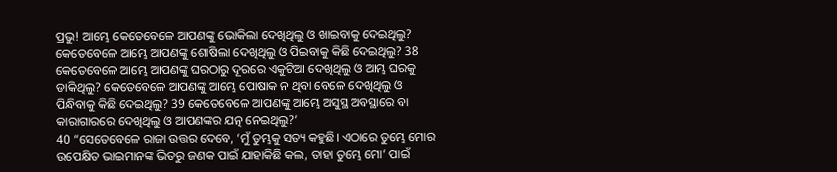ପ୍ରଭୁ! ଆମ୍ଭେ କେତେବେଳେ ଆପଣଙ୍କୁ ଭୋକିଲା ଦେଖିଥିଲୁ ଓ ଖାଇବାକୁ ଦେଇଥିଲୁ? କେତେବେଳେ ଆମ୍ଭେ ଆପଣଙ୍କୁ ଶୋଷିଲା ଦେଖିଥିଲୁ ଓ ପିଇବାକୁ କିଛି ଦେଇଥିଲୁ? 38 କେତେବେଳେ ଆମ୍ଭେ ଆପଣଙ୍କୁ ଘରଠାରୁ ଦୂରରେ ଏକୁଟିଆ ଦେଖିଥିଲୁ ଓ ଆମ୍ଭ ଘରକୁ ଡାକିଥିଲୁ? କେତେବେଳେ ଆପଣଙ୍କୁ ଆମ୍ଭେ ପୋଷାକ ନ ଥିବା ବେଳେ ଦେଖିଥିଲୁ ଓ ପିନ୍ଧିବାକୁ କିଛି ଦେଇଥିଲୁ? 39 କେତେବେଳେ ଆପଣଙ୍କୁ ଆମ୍ଭେ ଅସୁସ୍ଥ ଅବସ୍ଥାରେ ବା କାରାଗାରରେ ଦେଖିଥିଲୁ ଓ ଆପଣଙ୍କର ଯତ୍ନ ନେଇଥିଲୁ?’
40 “ସେତେବେଳେ ରାଜା ଉତ୍ତର ଦେବେ, ‘ମୁଁ ତୁମ୍ଭକୁ ସତ୍ୟ କହୁଛି। ଏଠାରେ ତୁମ୍ଭେ ମୋର ଉପେକ୍ଷିତ ଭାଇମାନଙ୍କ ଭିତରୁ ଜଣକ ପାଇଁ ଯାହାକିଛି କଲ, ତାହା ତୁମ୍ଭେ ମୋ’ ପାଇଁ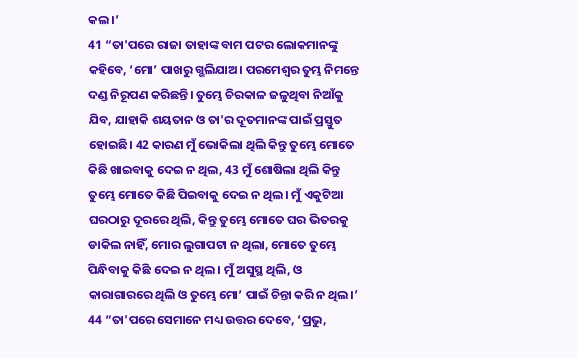କଲ।’
41 “ତା'ପରେ ରାଜା ତାହାଙ୍କ ବାମ ପଟର ଲୋକମାନଙ୍କୁ କହିବେ, ‘ମୋ’ ପାଖରୁ ଗ୍ଭଲିଯାଅ। ପରମେଶ୍ୱର ତୁମ୍ଭ ନିମନ୍ତେ ଦଣ୍ଡ ନିରୂପଣ କରିଛନ୍ତି। ତୁମ୍ଭେ ଚିରକାଳ ଜଳୁଥିବା ନିଆଁକୁ ଯିବ, ଯାହାକି ଶୟତାନ ଓ ତା'ର ଦୂତମାନଙ୍କ ପାଇଁ ପ୍ରସ୍ତୁତ ହୋଇଛି। 42 କାରଣ ମୁଁ ଭୋକିଲା ଥିଲି କିନ୍ତୁ ତୁମ୍ଭେ ମୋତେ କିଛି ଖାଇବାକୁ ଦେଇ ନ ଥିଲ, 43 ମୁଁ ଶୋଷିଲା ଥିଲି କିନ୍ତୁ ତୁମ୍ଭେ ମୋତେ କିଛି ପିଇବାକୁ ଦେଇ ନ ଥିଲ। ମୁଁ ଏକୁଟିଆ ଘରଠାରୁ ଦୂରରେ ଥିଲି, କିନ୍ତୁ ତୁମ୍ଭେ ମୋତେ ଘର ଭିତରକୁ ଡାକିଲ ନାହିଁ, ମୋର ଲୁଗାପଟା ନ ଥିଲା, ମୋତେ ତୁମ୍ଭେ ପିନ୍ଧିବାକୁ କିଛି ଦେଇ ନ ଥିଲ। ମୁଁ ଅସୁସ୍ଥ ଥିଲି, ଓ କାରାଗାରରେ ଥିଲି ଓ ତୁମ୍ଭେ ମୋ’ ପାଇଁ ଚିନ୍ତା କରି ନ ଥିଲ।’
44 “ତା'ପରେ ସେମାନେ ମଧ୍ୟ ଉତ୍ତର ଦେବେ, ‘ପ୍ରଭୁ,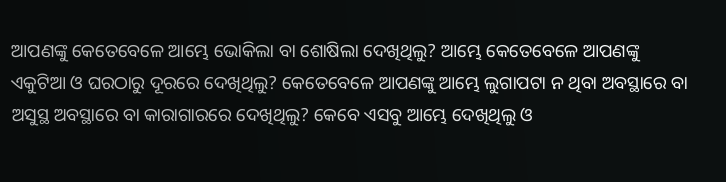ଆପଣଙ୍କୁ କେତେବେଳେ ଆମ୍ଭେ ଭୋକିଲା ବା ଶୋଷିଲା ଦେଖିଥିଲୁ? ଆମ୍ଭେ କେତେବେଳେ ଆପଣଙ୍କୁ ଏକୁଟିଆ ଓ ଘରଠାରୁ ଦୂରରେ ଦେଖିଥିଲୁ? କେତେବେଳେ ଆପଣଙ୍କୁ ଆମ୍ଭେ ଲୁଗାପଟା ନ ଥିବା ଅବସ୍ଥାରେ ବା ଅସୁସ୍ଥ ଅବସ୍ଥାରେ ବା କାରାଗାରରେ ଦେଖିଥିଲୁ? କେବେ ଏସବୁ ଆମ୍ଭେ ଦେଖିଥିଲୁ ଓ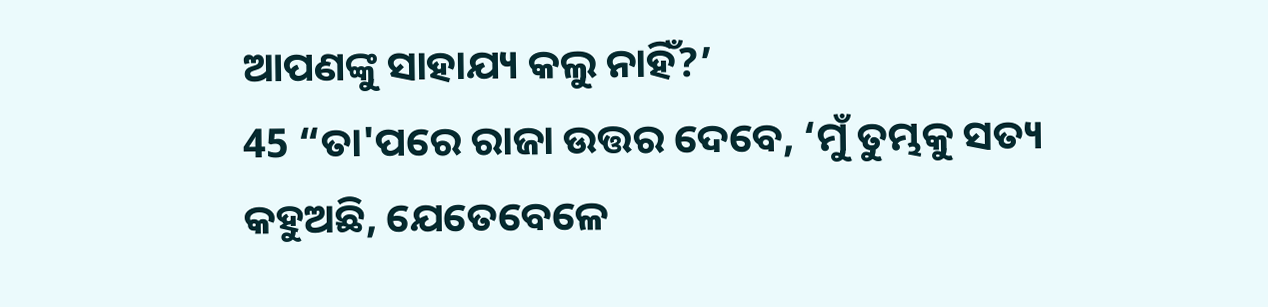ଆପଣଙ୍କୁ ସାହାଯ୍ୟ କଲୁ ନାହିଁ?’
45 “ତା'ପରେ ରାଜା ଉତ୍ତର ଦେବେ, ‘ମୁଁ ତୁମ୍ଭକୁ ସତ୍ୟ କହୁଅଛି, ଯେତେବେଳେ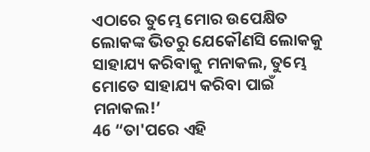ଏଠାରେ ତୁମ୍ଭେ ମୋର ଉପେକ୍ଷିତ ଲୋକଙ୍କ ଭିତରୁ ଯେକୌଣସି ଲୋକକୁ ସାହାଯ୍ୟ କରିବାକୁ ମନାକଲ, ତୁମ୍ଭେ ମୋତେ ସାହାଯ୍ୟ କରିବା ପାଇଁ ମନାକଲ!’
46 “ତା'ପରେ ଏହି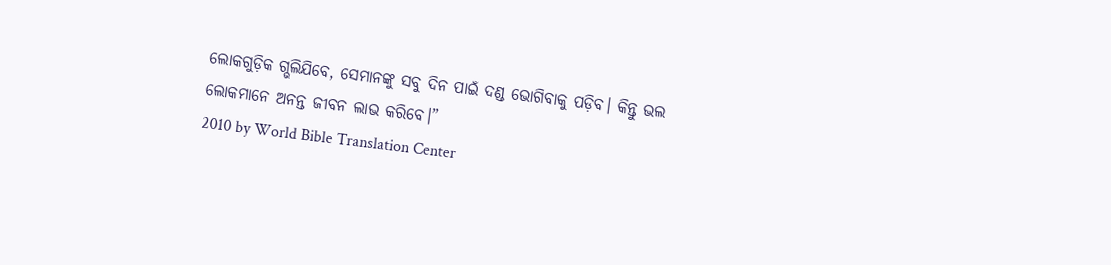ଲୋକଗୁଡ଼ିକ ଗ୍ଭଲିଯିବେ, ସେମାନଙ୍କୁ ସବୁ ଦିନ ପାଇଁ ଦଣ୍ଡ ଭୋଗିବାକୁ ପଡ଼ିବ। କିନ୍ତୁ ଭଲ ଲୋକମାନେ ଅନନ୍ତ ଜୀବନ ଲାଭ କରିବେ।”
2010 by World Bible Translation Center